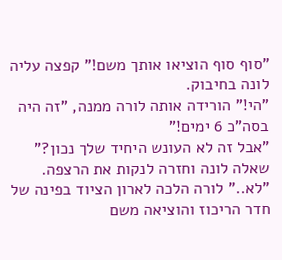"סוף סוף הוציאו אותך משם!" קפצה עליה לונה בחיבוק.
"הי!" הורידה אותה לורה ממנה, "זה היה בסה"כ 6 ימים!"
"אבל זה לא העונש היחיד שלך נכון?" שאלה לונה וחזרה לנקות את הרצפה.
"לא.." לורה הלכה לארון הציוד בפינה של חדר הריכוז והוציאה משם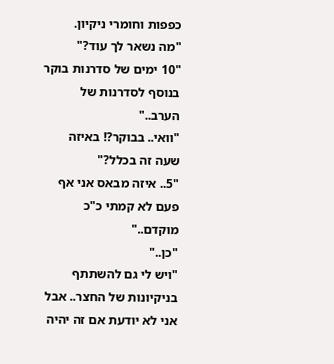כפפות וחומרי ניקיון.
"מה נשאר לך עוד?"
"10 ימים של סדרנות בוקר בנוסף לסדרנות של הערב.."
"וואי.. בבוקר?! באיזה שעה זה בכלל?"
"5.. איזה מבאס אני אף פעם לא קמתי כ"כ מוקדם.."
"כן.."
"ויש לי גם להשתתף בניקיונות של החצר.. אבל אני לא יודעת אם זה יהיה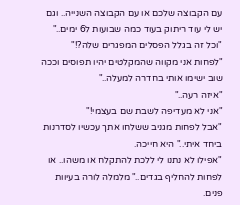עם הקבוצה שלכם או עם הקבוצה השנייה.. וגם יש לי עוד ריתוק בעוד כמה שבועות ל6 ימים.."
"וכל זה בגלל הפסלים המפגרים שלה?!"
"לפחות אני מקווה שהמקלטים יהיו תפוסים וככה שוב ישימו אותי בחדרה למעלה.."
"איזה רעה.."
"אני לא מעדיפה לשבת שם בעצמי!"
"אבל לפחות מגניב ששלחו אתך עכשיו לסדרנות ביחד איתי.." היא חייכה.
"אפילו לא נתנו לי ללכת להתקלח או משהו.. או לפחות להחליף בגדים.." מלמלה לורה בעיוות פנים.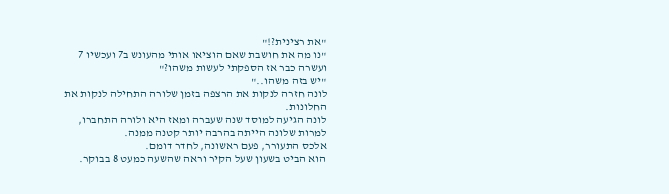"את רצינית?!"
"נו מה את חושבת שאם הוציאו אותי מהעונש ב7 ועכשיו 7 ועשרה כבר אז הספקתי לעשות משהו?"
"יש בזה משהו.."
לונה חזרה לנקות את הרצפה בזמן שלורה התחילה לנקות את החלונות.
לונה הגיעה למוסד שנה שעברה ומאז היא ולורה התחברו, למרות שלונה הייתה בהרבה יותר קטנה ממנה.
אלכס התעורר, פעם ראשונה, לחדר דומם.
הוא הביט בשעון שעל הקיר וראה שהשעה כמעט 8 בבוקר.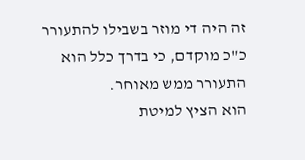זה היה די מוזר בשבילו להתעורר כ"כ מוקדם, כי בדרך כלל הוא התעורר ממש מאוחר.
הוא הציץ למיטת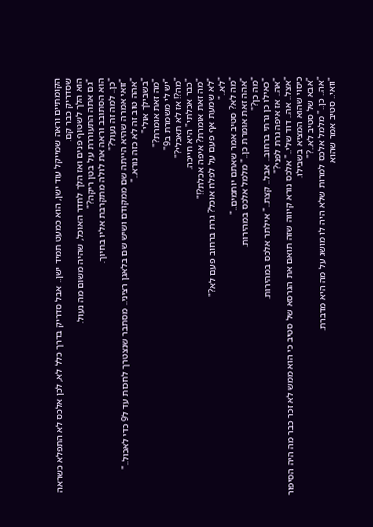הקומתיים וראה שמייקל עוד ישן, הוא כמעט תמיד ישן.. אבל סדריק בדרך כלל לא, לכן אלכס לא התפלא כשראה שסדריק כבר קם.
הוא הלך לשטוף פנים ואז הלך לחדר האוכל, שהיה משום מה נעול.
"גם אתה התעוררת על בטן ריקה?"
הוא הסתובב וראה את לולה מתקרבת אליו בחיוך.
"כן.. למה זה נעול?"
"זואי אמרה שהיא הייתה שם ממקודם ושיש שם בלאגן רציני.. מסתבר שנצטרך לחכות עד ל9 כדי לאכול.."
"אהה טוב זה לא כזה נורא.."
"בשבילך אולי"
"מה זאת אומרת?"
"יש לי משמרת ב9"
"מה?! אז לא תאכלי?"
"כבר אכלתי" היא חייכה.
"מה זאת אומרת? איפה אכלת?!"
"לא שמעת אף פעם על לפלח אוכל? גרת ברחוב פעם לא?"
"לא.."
"מה לא? סטיב אמר שאתם יותמים.."
"אהה זאת אומרת כן.." מלמל אלכס במהירות.
"מה כן?"
"כאילו כן גרתי ברחוב.. אבל.. קצת.." אילתר אלכס במהירות.
"אה.. אז איפה גרת לפני?"
"אצל.. אה.. דוד שלי.." אלכס נורא קיווה שזה תואם את הגרסא של סטיב כי הוא ממש לא זכר כבר מה היה הסיפור כיסוי שהוא המציא בשבילו.
"אבא של סטיב לא..?"
"אה.. כן.." מלמל אלכס למרות שלא היה לו מושג על מה היא מדברת.
"וואי.. סטיב אמר שהוא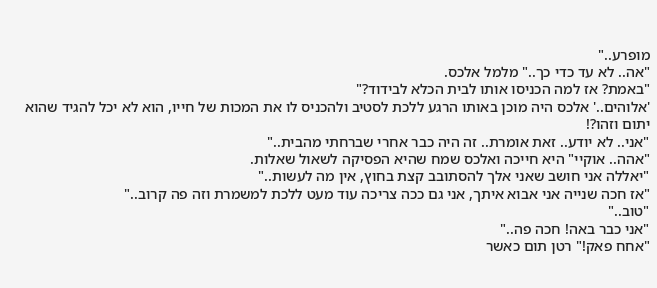מופרע.."
"אה.. לא עד כדי כך.." מלמל אלכס.
"באמת? אז למה הכניסו אותו לבית הכלא לבידוד?"
'אלוהים..' אלכס היה מוכן באותו הרגע ללכת לסטיב ולהכניס לו את המכות של חייו, הוא לא יכל להגיד שהוא יתום וזהו?!
"אני.. לא יודע.. זאת אומרת.. זה היה כבר אחרי שברחתי מהבית.."
"אהה.. אוקיי" היא חייכה ואלכס שמח שהיא הפסיקה לשאול שאלות.
"יאללה אני חושב שאני אלך להסתובב קצת בחוץ, אין מה לעשות.."
"אז חכה שנייה אני אבוא איתך, אני גם ככה צריכה עוד מעט ללכת למשמרת וזה פה קרוב.."
"טוב.."
"אני כבר באה! חכה פה.."
"אחח פאק!" רטן תום כאשר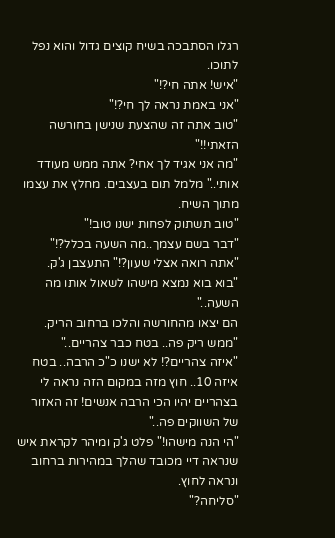רגלו הסתבכה בשיח קוצים גדול והוא נפל לתוכו.
"איש! אתה חי?!"
"אני באמת נראה לך חי?!"
"טוב אתה זה שהצעת שנישן בחורשה הזאתי!!"
"מה אני אגיד לך אחי? אתה ממש מעודד אותי.." מלמל תום בעצבים. מחלץ את עצמו מתוך השיח.
"טוב תשתוק לפחות ישנו טוב!"
"דבר בשם עצמך..מה השעה בכלל?!"
"אתה רואה אצלי שעון?!" התעצבן ג'ק.
"בוא בוא נמצא מישהו לשאול אותו מה השעה.."
הם יצאו מהחורשה והלכו ברחוב הריק.
"ממש ריק פה.. בטח כבר צהריים.."
"איזה צהריים?! לא ישנו כ"כ הרבה.. בטח איזה 10.. חוץ מזה במקום הזה נראה לי בצהריים יהיו הכי הרבה אנשים! זה האזור של השווקים פה.."
"הי הנה מישהו!" פלט ג'ק ומיהר לקראת איש שנראה דיי מכובד שהלך במהירות ברחוב ונראה לחוץ.
"סליחה?"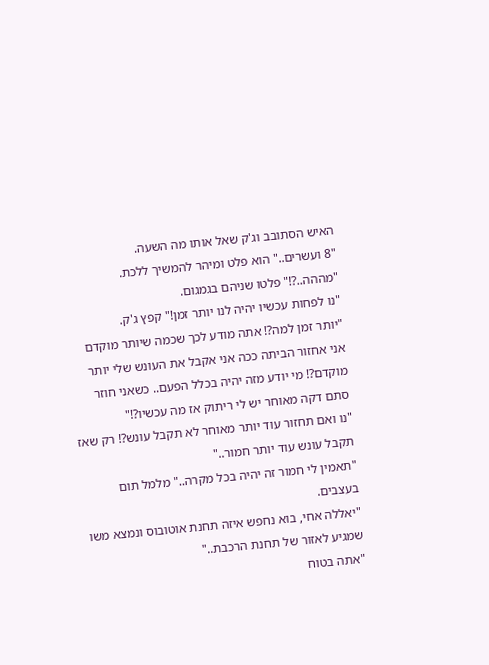האיש הסתובב וג'ק שאל אותו מה השעה.
"8 ועשרים.." הוא פלט ומיהר להמשיך ללכת.
"מההה..?!" פלטו שניהם בגמגום.
"נו לפחות עכשיו יהיה לנו יותר זמן!" קפץ ג'ק.
"יותר זמן למה?! אתה מודע לכך שכמה שיותר מוקדם אני אחזור הביתה ככה אני אקבל את העונש שלי יותר מוקדם?! מי יודע מזה יהיה בכלל הפעם.. כשאני חוזר סתם דקה מאוחר יש לי ריתוק אז מה עכשיו?!"
"נו ואם תחזור עוד יותר מאוחר לא תקבל עונש?! רק שאז תקבל עונש עוד יותר חמור.."
"תאמין לי חמור זה יהיה בכל מקרה.." מלמל תום בעצבים.
"יאללה אחי, בוא נחפש איזה תחנת אוטובוס ונמצא משו שמגיע לאזור של תחנת הרכבת.."
"אתה בטוח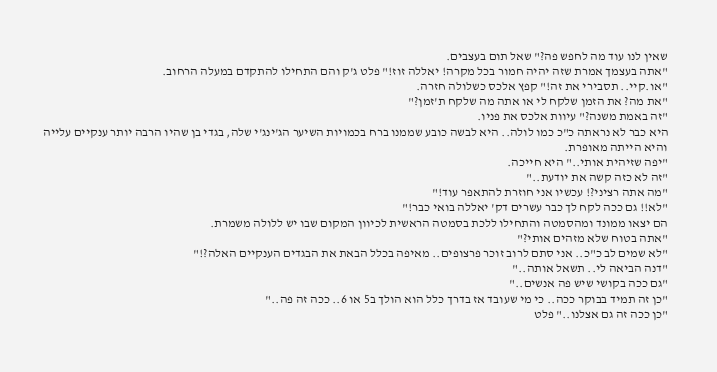שאין לנו עוד מה לחפש פה?" שאל תום בעצבים.
"אתה בעצמך אמרת שזה יהיה חמור בכל מקרה! יאללה זוז!" פלט ג'ק והם התחילו להתקדם במעלה הרחוב.
"או.קיי.. תסבירי את זה!" קפץ אלכס כשלולה חזרה.
"את מה? את הזמן שלקח לי או אתה מה שלקח ת'זמן?"
"זה באמת משנה?" עיוות אלכס את פניו.
היא כבר לא נראתה כ"כ כמו לולה.. היא לבשה כובע שממנו ברח בכמויות השיער הג'ינג'י שלה, בגדי בן שהיו הרבה יותר ענקיים עלייה והיא הייתה מאופרת.
"יפה שזיהית אותי.." היא חייכה.
"זה לא כזה קשה את יודעת.."
"מה אתה רציני?! עכשיו אני חוזרת להתאפר עוד!"
"לא!! גם ככה לקח לך כבר עשרים דק' יאללה בואי כבר!"
הם יצאו ממונד ומהסמטה והתחילו ללכת בסמטה הראשית לכיוון המקום שבו יש ללולה משמרת.
"אתה בטוח שלא מזהים אותי?"
"לא שמים לב כ"כ.. אני סתם לרוב זוכר פרצופים.. מאיפה בכלל הבאת את הבגדים הענקיים האלה?!"
"דנה הביאה לי.. תשאל אותה.."
"גם ככה בקושי שיש פה אנשים.."
"כן זה תמיד בבוקר ככה.. כי מי שעובד אז בדרך כלל הוא הולך ב5 או 6.. ככה זה פה.."
"כן ככה זה גם אצלנו.." פלט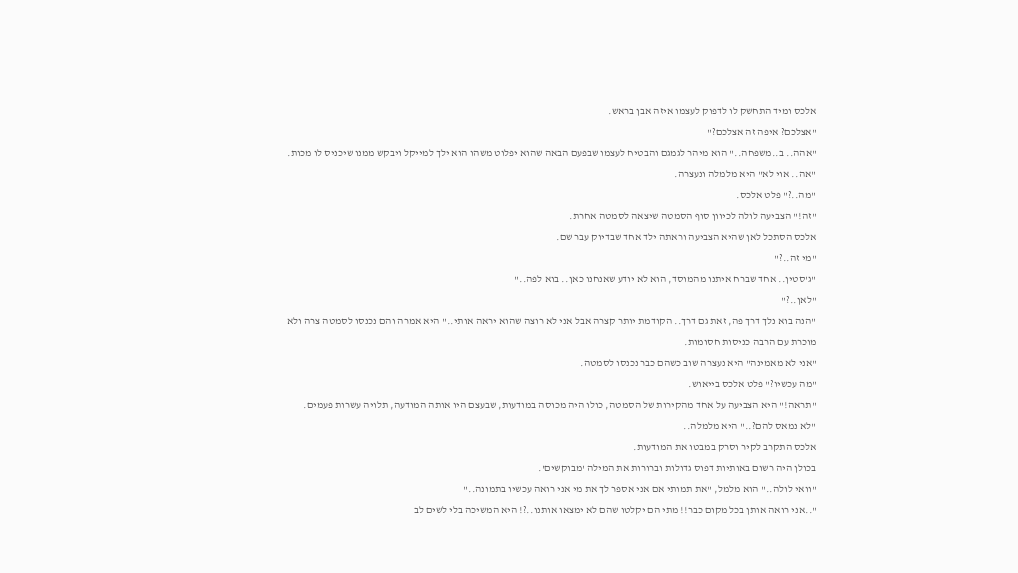אלכס ומיד התחשק לו לדפוק לעצמו איזה אבן בראש.
"אצלכם? איפה זה אצלכם?"
"אהה.. ב..משפחה.." הוא מיהר לגמגם והבטיח לעצמו שבפעם הבאה שהוא יפלוט משהו הוא ילך למייקל ויבקש ממנו שיכניס לו מכות.
"אה.. אוי לא" היא מלמלה ונעצרה.
"מה..?" פלט אלכס.
"זה!" הצביעה לולה לכיוון סוף הסמטה שיצאה לסמטה אחרת.
אלכס הסתכל לאן שהיא הצביעה וראתה ילד אחד שבדיוק עבר שם.
"מי זה..?"
"ג'סטין.. אחד שברח איתנו מהמוסד, הוא לא יודע שאנחנו כאן.. בוא לפה.."
"לאן..?"
"הנה בוא נלך דרך פה, זאת גם דרך.. הקודמת יותר קצרה אבל אני לא רוצה שהוא יראה אותי.." היא אמרה והם נכנסו לסמטה צרה ולא מוכרת עם הרבה כניסות חסומות.
"אני לא מאמינה" היא נעצרה שוב כשהם כבר נכנסו לסמטה.
"מה עכשיו?" פלט אלכס בייאוש.
"תראה!" היא הצביעה על אחד מהקירות של הסמטה, כולו היה מכוסה במודעות, שבעצם היו אותה המודעה, תלויה עשרות פעמים.
"לא נמאס להם?.." היא מלמלה..
אלכס התקרב לקיר וסרק במבטו את המודעות.
בכולן היה רשום באותיות דפוס גדולות וברורות את המילה 'מבוקשים'.
"וואי לולה.." הוא מלמל, "את תמותי אם אני אספר לך את מי אני רואה עכשיו בתמונה.."
"..אני רואה אותן בכל מקום כבר!! מתי הם יקלטו שהם לא ימצאו אותנו..?! היא המשיכה בלי לשים לב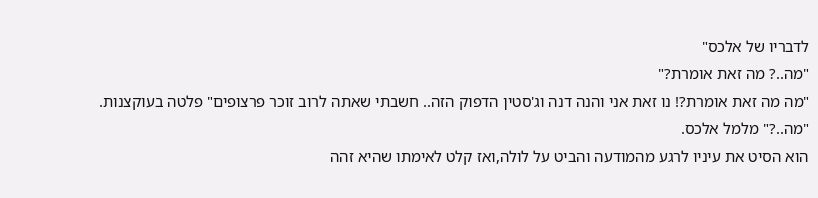לדבריו של אלכס"
"מה..? מה זאת אומרת?"
"מה מה זאת אומרת?! נו זאת אני והנה דנה וג'סטין הדפוק הזה.. חשבתי שאתה לרוב זוכר פרצופים" פלטה בעוקצנות.
"מה..?" מלמל אלכס.
הוא הסיט את עיניו לרגע מהמודעה והביט על לולה,ואז קלט לאימתו שהיא זהה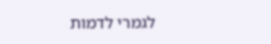לגמרי לדמות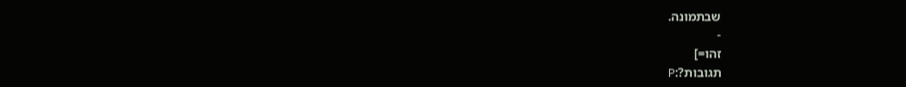שבתמונה.
-
זהו=]
תגובות?:P